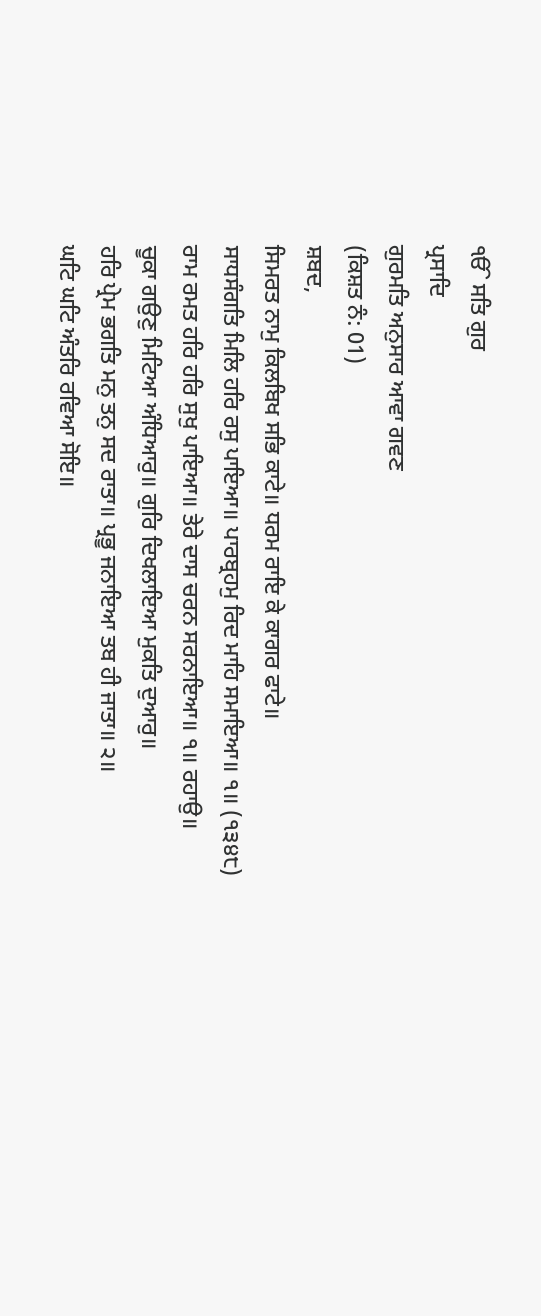ੴ ਸਤਿ ਗੁਰ
ਪ੍ਰਸਾਦਿ
ਗੁਰਮਤਿ ਅਨੁਸਾਰ ਆਵਾ ਗਵਣ
(ਕਿਸ਼ਤ ਨੰ: 01)
ਸ਼ਬਦ,
ਸਿਮਰਤ ਨਾਮੁ ਕਿਲਬਿਖ ਸਭਿ ਕਾਟੇ॥ ਧਰਮ ਰਾਇ ਕੇ ਕਾਗਰ ਫਾਟੇ॥
ਸਾਧਸੰਗਤਿ ਮਿਲਿ ਹਰਿ ਰਸੁ ਪਾਇਆ॥ ਪਾਰਬ੍ਰਹਮੁ ਰਿਦ ਮਾਹਿ ਸਮਾਇਆ॥ ੧॥ (੧੩੪੮)
ਰਾਮ ਰਮਤ ਹਰਿ ਹਰਿ ਸੁਖੁ ਪਾਇਆ॥ ਤੇਰੇ ਦਾਸ ਚਰਨ ਸਰਨਾਇਆ॥ ੧॥ ਰਹਾਉ॥
ਚੂਕਾ ਗਉਣੁ ਮਿਟਿਆ ਅੰਧਿਆਰੁ॥ ਗੁਰਿ ਦਿਖਲਾਇਆ ਮੁਕਤਿ ਦੁਆਰੁ॥
ਹਰਿ ਪ੍ਰੇਮ ਭਗਤਿ ਮਨੁ ਤਨੁ ਸਦ ਰਾਤਾ॥ ਪ੍ਰਭੂ ਜਨਾਇਆ ਤਬ ਹੀ ਜਾਤਾ॥ ੨॥
ਘਟਿ ਘਟਿ ਅੰਤਰਿ ਰਵਿਆ ਸੋਇ॥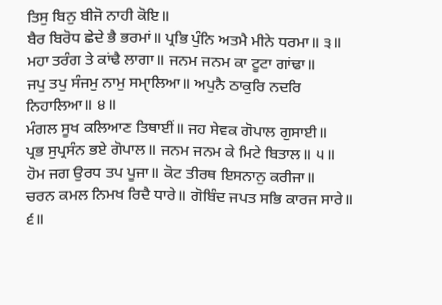ਤਿਸੁ ਬਿਨੁ ਬੀਜੋ ਨਾਹੀ ਕੋਇ॥
ਬੈਰ ਬਿਰੋਧ ਛੇਦੇ ਭੈ ਭਰਮਾਂ॥ ਪ੍ਰਭਿ ਪੁੰਨਿ ਅਤਮੈ ਮੀਨੇ ਧਰਮਾ॥ ੩॥
ਮਹਾ ਤਰੰਗ ਤੇ ਕਾਂਢੈ ਲਾਗਾ॥ ਜਨਮ ਜਨਮ ਕਾ ਟੂਟਾ ਗਾਂਢਾ॥
ਜਪੁ ਤਪੁ ਸੰਜਮੁ ਨਾਮੁ ਸਮਾੑਲਿਆ॥ ਅਪੁਨੈ ਠਾਕੁਰਿ ਨਦਰਿ ਨਿਹਾਲਿਆ॥ ੪॥
ਮੰਗਲ ਸੂਖ ਕਲਿਆਣ ਤਿਥਾਈਂ॥ ਜਹ ਸੇਵਕ ਗੋਪਾਲ ਗੁਸਾਈ॥
ਪ੍ਰਭ ਸੁਪ੍ਰਸੰਨ ਭਏ ਗੋਪਾਲ॥ ਜਨਮ ਜਨਮ ਕੇ ਮਿਟੇ ਬਿਤਾਲ॥ ੫॥
ਹੋਮ ਜਗ ਉਰਧ ਤਪ ਪੂਜਾ॥ ਕੋਟ ਤੀਰਥ ਇਸਨਾਨੁ ਕਰੀਜਾ॥
ਚਰਨ ਕਮਲ ਨਿਮਖ ਰਿਦੈ ਧਾਰੇ॥ ਗੋਬਿੰਦ ਜਪਤ ਸਭਿ ਕਾਰਜ ਸਾਰੇ॥ ੬॥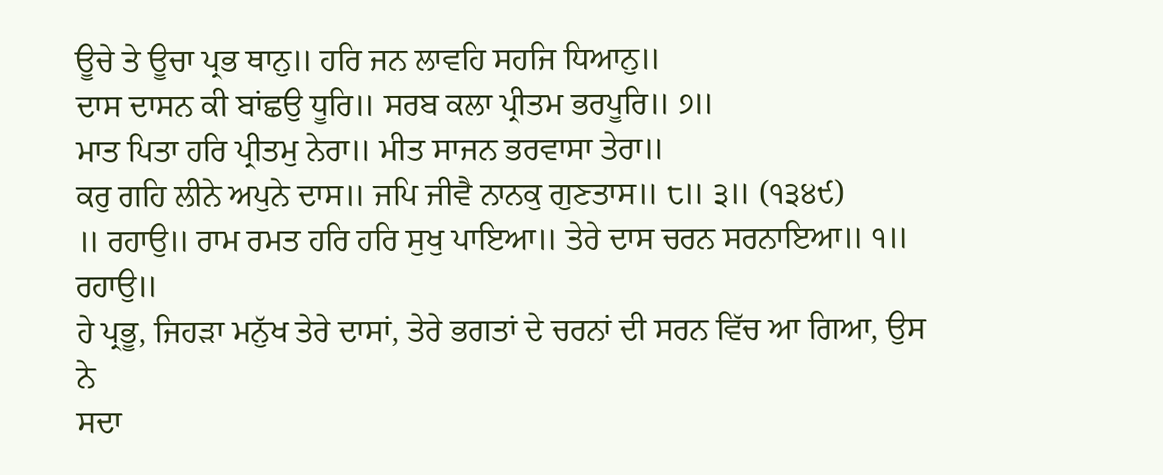ਊਚੇ ਤੇ ਊਚਾ ਪ੍ਰਭ ਥਾਨੁ॥ ਹਰਿ ਜਨ ਲਾਵਹਿ ਸਹਜਿ ਧਿਆਨੁ॥
ਦਾਸ ਦਾਸਨ ਕੀ ਬਾਂਛਉ ਧੂਰਿ॥ ਸਰਬ ਕਲਾ ਪ੍ਰੀਤਮ ਭਰਪੂਰਿ॥ ੭॥
ਮਾਤ ਪਿਤਾ ਹਰਿ ਪ੍ਰੀਤਮੁ ਨੇਰਾ॥ ਮੀਤ ਸਾਜਨ ਭਰਵਾਸਾ ਤੇਰਾ॥
ਕਰੁ ਗਹਿ ਲੀਨੇ ਅਪੁਨੇ ਦਾਸ॥ ਜਪਿ ਜੀਵੈ ਨਾਨਕੁ ਗੁਣਤਾਸ॥ ੮॥ ੩॥ (੧੩੪੯)
॥ ਰਹਾਉ॥ ਰਾਮ ਰਮਤ ਹਰਿ ਹਰਿ ਸੁਖੁ ਪਾਇਆ॥ ਤੇਰੇ ਦਾਸ ਚਰਨ ਸਰਨਾਇਆ॥ ੧॥ ਰਹਾਉ॥
ਹੇ ਪ੍ਰਭੂ, ਜਿਹੜਾ ਮਨੁੱਖ ਤੇਰੇ ਦਾਸਾਂ, ਤੇਰੇ ਭਗਤਾਂ ਦੇ ਚਰਨਾਂ ਦੀ ਸਰਨ ਵਿੱਚ ਆ ਗਿਆ, ਉਸ ਨੇ
ਸਦਾ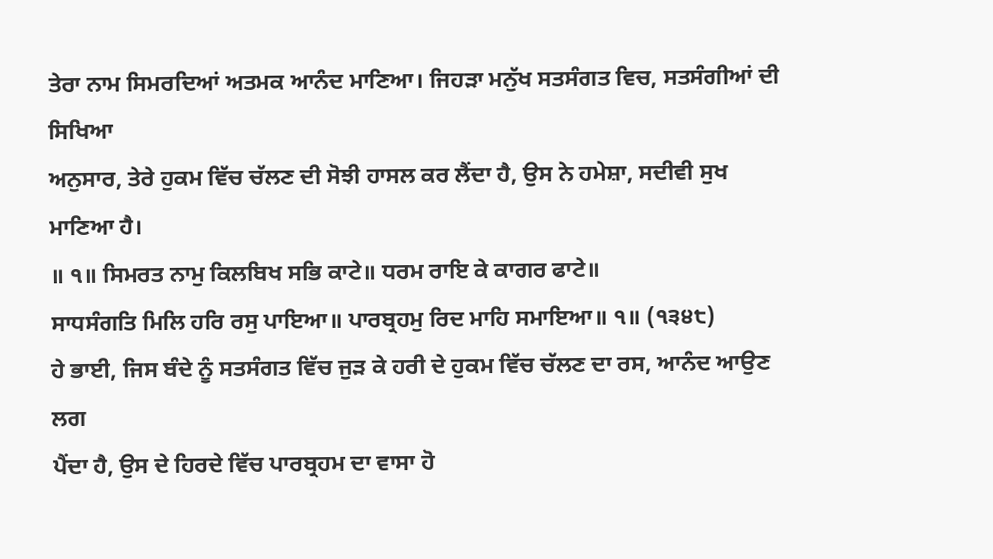ਤੇਰਾ ਨਾਮ ਸਿਮਰਦਿਆਂ ਅਤਮਕ ਆਨੰਦ ਮਾਣਿਆ। ਜਿਹੜਾ ਮਨੁੱਖ ਸਤਸੰਗਤ ਵਿਚ, ਸਤਸੰਗੀਆਂ ਦੀ ਸਿਖਿਆ
ਅਨੁਸਾਰ, ਤੇਰੇ ਹੁਕਮ ਵਿੱਚ ਚੱਲਣ ਦੀ ਸੋਝੀ ਹਾਸਲ ਕਰ ਲੈਂਦਾ ਹੈ, ਉਸ ਨੇ ਹਮੇਸ਼ਾ, ਸਦੀਵੀ ਸੁਖ
ਮਾਣਿਆ ਹੈ।
॥ ੧॥ ਸਿਮਰਤ ਨਾਮੁ ਕਿਲਬਿਖ ਸਭਿ ਕਾਟੇ॥ ਧਰਮ ਰਾਇ ਕੇ ਕਾਗਰ ਫਾਟੇ॥
ਸਾਧਸੰਗਤਿ ਮਿਲਿ ਹਰਿ ਰਸੁ ਪਾਇਆ॥ ਪਾਰਬ੍ਰਹਮੁ ਰਿਦ ਮਾਹਿ ਸਮਾਇਆ॥ ੧॥ (੧੩੪੮)
ਹੇ ਭਾਈ, ਜਿਸ ਬੰਦੇ ਨੂੰ ਸਤਸੰਗਤ ਵਿੱਚ ਜੁੜ ਕੇ ਹਰੀ ਦੇ ਹੁਕਮ ਵਿੱਚ ਚੱਲਣ ਦਾ ਰਸ, ਆਨੰਦ ਆਉਣ ਲਗ
ਪੈਂਦਾ ਹੈ, ਉਸ ਦੇ ਹਿਰਦੇ ਵਿੱਚ ਪਾਰਬ੍ਰਹਮ ਦਾ ਵਾਸਾ ਹੋ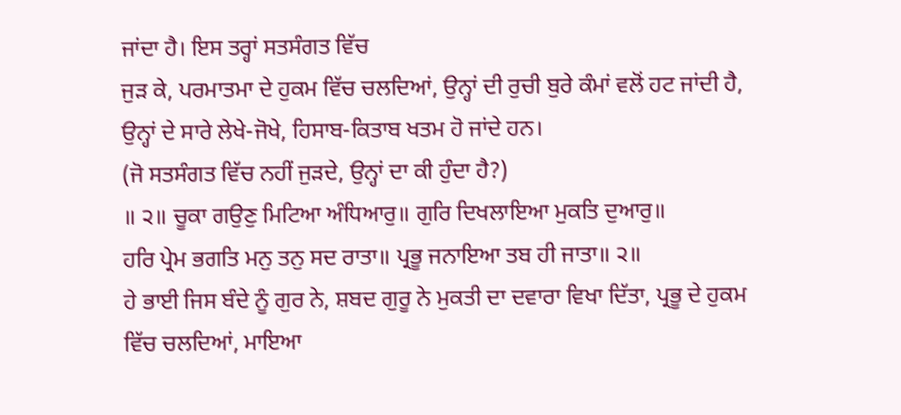ਜਾਂਦਾ ਹੈ। ਇਸ ਤਰ੍ਹਾਂ ਸਤਸੰਗਤ ਵਿੱਚ
ਜੁੜ ਕੇ, ਪਰਮਾਤਮਾ ਦੇ ਹੁਕਮ ਵਿੱਚ ਚਲਦਿਆਂ, ਉਨ੍ਹਾਂ ਦੀ ਰੁਚੀ ਬੁਰੇ ਕੰਮਾਂ ਵਲੋਂ ਹਟ ਜਾਂਦੀ ਹੈ,
ਉਨ੍ਹਾਂ ਦੇ ਸਾਰੇ ਲੇਖੇ-ਜੋਖੇ, ਹਿਸਾਬ-ਕਿਤਾਬ ਖਤਮ ਹੋ ਜਾਂਦੇ ਹਨ।
(ਜੋ ਸਤਸੰਗਤ ਵਿੱਚ ਨਹੀਂ ਜੁੜਦੇ, ਉਨ੍ਹਾਂ ਦਾ ਕੀ ਹੁੰਦਾ ਹੈ?)
॥ ੨॥ ਚੂਕਾ ਗਉਣੁ ਮਿਟਿਆ ਅੰਧਿਆਰੁ॥ ਗੁਰਿ ਦਿਖਲਾਇਆ ਮੁਕਤਿ ਦੁਆਰੁ॥
ਹਰਿ ਪ੍ਰੇਮ ਭਗਤਿ ਮਨੁ ਤਨੁ ਸਦ ਰਾਤਾ॥ ਪ੍ਰਭੂ ਜਨਾਇਆ ਤਬ ਹੀ ਜਾਤਾ॥ ੨॥
ਹੇ ਭਾਈ ਜਿਸ ਬੰਦੇ ਨੂੰ ਗੁਰ ਨੇ, ਸ਼ਬਦ ਗੁਰੂ ਨੇ ਮੁਕਤੀ ਦਾ ਦਵਾਰਾ ਵਿਖਾ ਦਿੱਤਾ, ਪ੍ਰਭੂ ਦੇ ਹੁਕਮ
ਵਿੱਚ ਚਲਦਿਆਂ, ਮਾਇਆ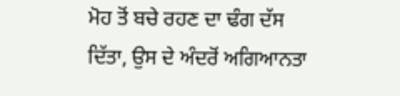ਮੋਹ ਤੋਂ ਬਚੇ ਰਹਣ ਦਾ ਢੰਗ ਦੱਸ ਦਿੱਤਾ, ਉਸ ਦੇ ਅੰਦਰੋਂ ਅਗਿਆਨਤਾ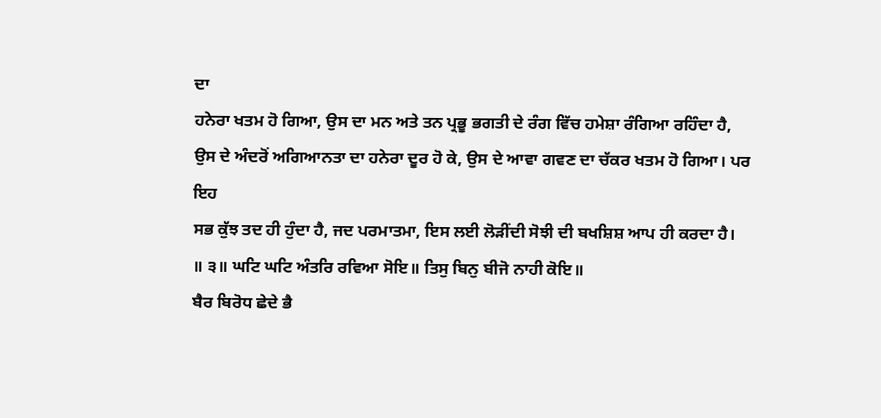ਦਾ
ਹਨੇਰਾ ਖਤਮ ਹੋ ਗਿਆ, ਉਸ ਦਾ ਮਨ ਅਤੇ ਤਨ ਪ੍ਰਭੂ ਭਗਤੀ ਦੇ ਰੰਗ ਵਿੱਚ ਹਮੇਸ਼ਾ ਰੰਗਿਆ ਰਹਿੰਦਾ ਹੈ,
ਉਸ ਦੇ ਅੰਦਰੋਂ ਅਗਿਆਨਤਾ ਦਾ ਹਨੇਰਾ ਦੂਰ ਹੋ ਕੇ, ਉਸ ਦੇ ਆਵਾ ਗਵਣ ਦਾ ਚੱਕਰ ਖਤਮ ਹੋ ਗਿਆ। ਪਰ ਇਹ
ਸਭ ਕੁੱਝ ਤਦ ਹੀ ਹੁੰਦਾ ਹੈ, ਜਦ ਪਰਮਾਤਮਾ, ਇਸ ਲਈ ਲੋੜੀਂਦੀ ਸੋਝੀ ਦੀ ਬਖਸ਼ਿਸ਼ ਆਪ ਹੀ ਕਰਦਾ ਹੈ।
॥ ੩॥ ਘਟਿ ਘਟਿ ਅੰਤਰਿ ਰਵਿਆ ਸੋਇ॥ ਤਿਸੁ ਬਿਨੁ ਬੀਜੋ ਨਾਹੀ ਕੋਇ॥
ਬੈਰ ਬਿਰੋਧ ਛੇਦੇ ਭੈ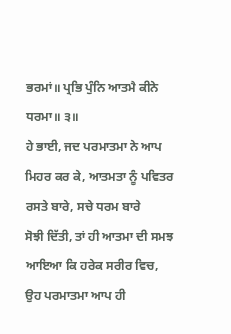ਭਰਮਾਂ॥ ਪ੍ਰਭਿ ਪੁੰਨਿ ਆਤਮੈ ਕੀਨੇ ਧਰਮਾ॥ ੩॥
ਹੇ ਭਾਈ, ਜਦ ਪਰਮਾਤਮਾ ਨੇ ਆਪ ਮਿਹਰ ਕਰ ਕੇ, ਆਤਮਤਾ ਨੂੰ ਪਵਿਤਰ ਰਸਤੇ ਬਾਰੇ, ਸਚੇ ਧਰਮ ਬਾਰੇ
ਸੋਝੀ ਦਿੱਤੀ, ਤਾਂ ਹੀ ਆਤਮਾ ਦੀ ਸਮਝ ਆਇਆ ਕਿ ਹਰੇਕ ਸਰੀਰ ਵਿਚ, ਉਹ ਪਰਮਾਤਮਾ ਆਪ ਹੀ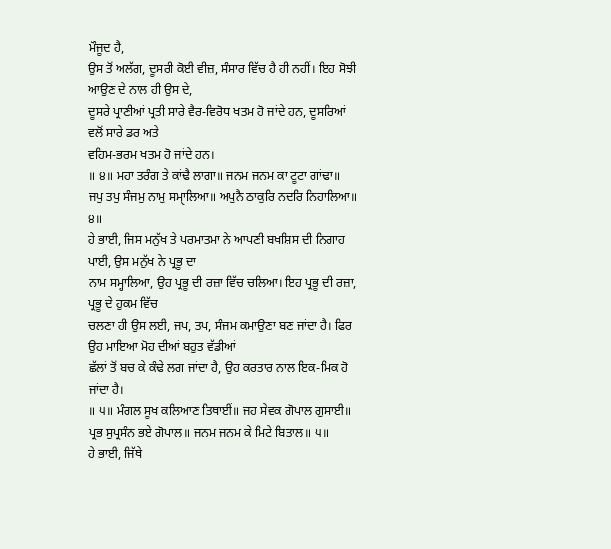ਮੌਜੂਦ ਹੈ,
ਉਸ ਤੋਂ ਅਲੱਗ, ਦੂਸਰੀ ਕੋਈ ਵੀਜ਼, ਸੰਸਾਰ ਵਿੱਚ ਹੈ ਹੀ ਨਹੀਂ। ਇਹ ਸੋਝੀ ਆਉਣ ਦੇ ਨਾਲ ਹੀ ਉਸ ਦੇ,
ਦੂਸਰੇ ਪ੍ਰਾਣੀਆਂ ਪ੍ਰਤੀ ਸਾਰੇ ਵੈਰ-ਵਿਰੋਧ ਖਤਮ ਹੋ ਜਾਂਦੇ ਹਨ, ਦੂਸਰਿਆਂ ਵਲੋਂ ਸਾਰੇ ਡਰ ਅਤੇ
ਵਹਿਮ-ਭਰਮ ਖਤਮ ਹੋ ਜਾਂਦੇ ਹਨ।
॥ ੪॥ ਮਹਾ ਤਰੰਗ ਤੇ ਕਾਂਢੈ ਲਾਗਾ॥ ਜਨਮ ਜਨਮ ਕਾ ਟੂਟਾ ਗਾਂਢਾ॥
ਜਪੁ ਤਪੁ ਸੰਜਮੁ ਨਾਮੁ ਸਮਾੑਲਿਆ॥ ਅਪੁਨੈ ਠਾਕੁਰਿ ਨਦਰਿ ਨਿਹਾਲਿਆ॥ ੪॥
ਹੇ ਭਾਈ, ਜਿਸ ਮਨੁੱਖ ਤੇ ਪਰਮਾਤਮਾ ਨੇ ਆਪਣੀ ਬਖਸ਼ਿਸ ਦੀ ਨਿਗਾਹ ਪਾਈ, ਉਸ ਮਨੁੱਖ ਨੇ ਪ੍ਰਭੂ ਦਾ
ਨਾਮ ਸਮ੍ਹਾਲਿਆ, ਉਹ ਪ੍ਰਭੂ ਦੀ ਰਜ਼ਾ ਵਿੱਚ ਚਲਿਆ। ਇਹ ਪ੍ਰਭੂ ਦੀ ਰਜ਼ਾ, ਪ੍ਰਭੂ ਦੇ ਹੁਕਮ ਵਿੱਚ
ਚਲਣਾ ਹੀ ਉਸ ਲਈ, ਜਪ, ਤਪ, ਸੰਜਮ ਕਮਾਉਣਾ ਬਣ ਜਾਂਦਾ ਹੈ। ਫਿਰ ਉਹ ਮਾਇਆ ਮੋਹ ਦੀਆਂ ਬਹੁਤ ਵੱਡੀਆਂ
ਛੱਲਾਂ ਤੋਂ ਬਚ ਕੇ ਕੰਢੇ ਲਗ ਜਾਂਦਾ ਹੈ, ਉਹ ਕਰਤਾਰ ਨਾਲ ਇਕ-ਮਿਕ ਹੋ ਜਾਂਦਾ ਹੈ।
॥ ੫॥ ਮੰਗਲ ਸੂਖ ਕਲਿਆਣ ਤਿਥਾਈਂ॥ ਜਹ ਸੇਵਕ ਗੋਪਾਲ ਗੁਸਾਈ॥
ਪ੍ਰਭ ਸੁਪ੍ਰਸੰਨ ਭਏ ਗੋਪਾਲ॥ ਜਨਮ ਜਨਮ ਕੇ ਮਿਟੇ ਬਿਤਾਲ॥ ੫॥
ਹੇ ਭਾਈ, ਜਿੱਥੇ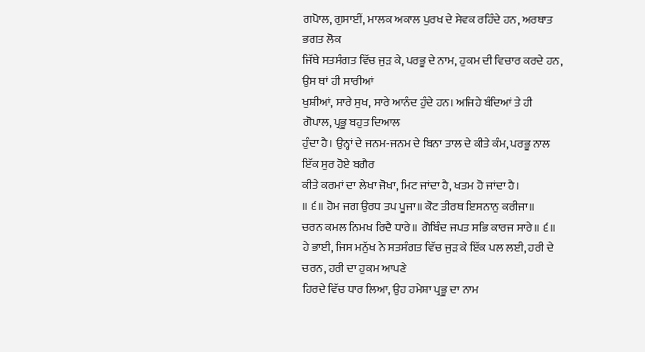ਗਪੋਾਲ, ਗੁਸਾਈਂ, ਮਾਲਕ ਅਕਾਲ ਪੁਰਖ ਦੇ ਸੇਵਕ ਰਹਿੰਦੇ ਹਨ, ਅਰਥਾਤ ਭਗਤ ਲੋਕ
ਜਿੱਥੇ ਸਤਸੰਗਤ ਵਿੱਚ ਜੁੜ ਕੇ, ਪਰਭੂ ਦੇ ਨਾਮ, ਹੁਕਮ ਦੀ ਵਿਚਾਰ ਕਰਦੇ ਹਨ, ਉਸ ਥਾਂ ਹੀ ਸਾਰੀਆਂ
ਖੁਸ਼ੀਆਂ, ਸਾਰੇ ਸੁਖ, ਸਾਰੇ ਆਨੰਦ ਹੁੰਦੇ ਹਨ। ਅਜਿਹੇ ਬੰਦਿਆਂ ਤੇ ਹੀ ਗੋਪਾਲ, ਪ੍ਰਭੂ ਬਹੁਤ ਦਿਆਲ
ਹੁੰਦਾ ਹੈ। ਉਨ੍ਹਾਂ ਦੇ ਜਨਮ-ਜਨਮ ਦੇ ਬਿਨਾ ਤਾਲ ਦੇ ਕੀਤੇ ਕੰਮ, ਪਰਭੂ ਨਾਲ ਇੱਕ ਸੁਰ ਹੋਏ ਬਗੈਰ
ਕੀਤੇ ਕਰਮਾਂ ਦਾ ਲੇਖਾ ਜੋਖਾ, ਮਿਟ ਜਾਂਦਾ ਹੈ, ਖਤਮ ਹੋ ਜਾਂਦਾ ਹੈ।
॥ ੬॥ ਹੋਮ ਜਗ ਉਰਧ ਤਪ ਪੂਜਾ॥ ਕੋਟ ਤੀਰਥ ਇਸਨਾਨੁ ਕਰੀਜਾ॥
ਚਰਨ ਕਮਲ ਨਿਮਖ ਰਿਦੈ ਧਾਰੇ॥ ਗੋਬਿੰਦ ਜਪਤ ਸਭਿ ਕਾਰਜ ਸਾਰੇ॥ ੬॥
ਹੇ ਭਾਈ, ਜਿਸ ਮਨੁੱਖ ਨੇ ਸਤਸੰਗਤ ਵਿੱਚ ਜੁੜ ਕੇ ਇੱਕ ਪਲ ਲਈ, ਹਰੀ ਦੇ ਚਰਨ, ਹਰੀ ਦਾ ਹੁਕਮ ਆਪਣੇ
ਹਿਰਦੇ ਵਿੱਚ ਧਾਰ ਲਿਆ, ਉਹ ਹਮੇਸ਼ਾ ਪ੍ਰਭੂ ਦਾ ਨਾਮ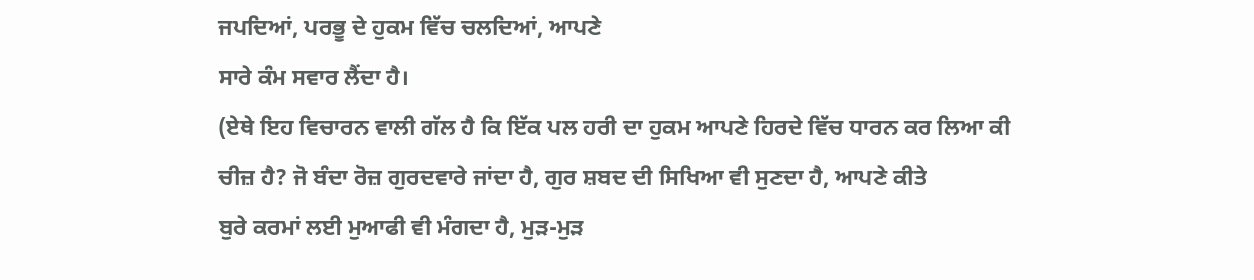ਜਪਦਿਆਂ, ਪਰਭੂ ਦੇ ਹੁਕਮ ਵਿੱਚ ਚਲਦਿਆਂ, ਆਪਣੇ
ਸਾਰੇ ਕੰਮ ਸਵਾਰ ਲੈਂਦਾ ਹੈ।
(ਏਥੇ ਇਹ ਵਿਚਾਰਨ ਵਾਲੀ ਗੱਲ ਹੈ ਕਿ ਇੱਕ ਪਲ ਹਰੀ ਦਾ ਹੁਕਮ ਆਪਣੇ ਹਿਰਦੇ ਵਿੱਚ ਧਾਰਨ ਕਰ ਲਿਆ ਕੀ
ਚੀਜ਼ ਹੈ? ਜੋ ਬੰਦਾ ਰੋਜ਼ ਗੁਰਦਵਾਰੇ ਜਾਂਦਾ ਹੈ, ਗੁਰ ਸ਼ਬਦ ਦੀ ਸਿਖਿਆ ਵੀ ਸੁਣਦਾ ਹੈ, ਆਪਣੇ ਕੀਤੇ
ਬੁਰੇ ਕਰਮਾਂ ਲਈ ਮੁਆਫੀ ਵੀ ਮੰਗਦਾ ਹੈ, ਮੁੜ-ਮੁੜ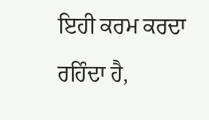ਇਹੀ ਕਰਮ ਕਰਦਾ ਰਹਿੰਦਾ ਹੈ,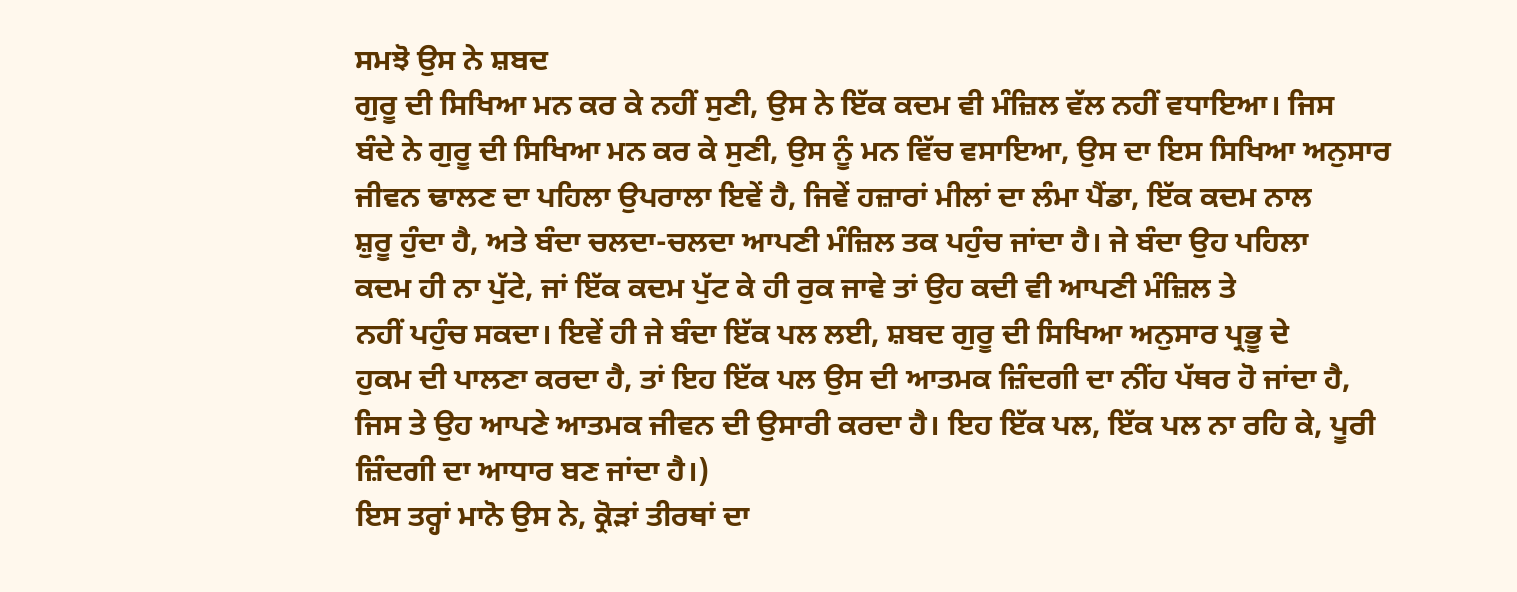ਸਮਝੋ ਉਸ ਨੇ ਸ਼ਬਦ
ਗੁਰੂ ਦੀ ਸਿਖਿਆ ਮਨ ਕਰ ਕੇ ਨਹੀਂ ਸੁਣੀ, ਉਸ ਨੇ ਇੱਕ ਕਦਮ ਵੀ ਮੰਜ਼ਿਲ ਵੱਲ ਨਹੀਂ ਵਧਾਇਆ। ਜਿਸ
ਬੰਦੇ ਨੇ ਗੁਰੂ ਦੀ ਸਿਖਿਆ ਮਨ ਕਰ ਕੇ ਸੁਣੀ, ਉਸ ਨੂੰ ਮਨ ਵਿੱਚ ਵਸਾਇਆ, ਉਸ ਦਾ ਇਸ ਸਿਖਿਆ ਅਨੁਸਾਰ
ਜੀਵਨ ਢਾਲਣ ਦਾ ਪਹਿਲਾ ਉਪਰਾਲਾ ਇਵੇਂ ਹੈ, ਜਿਵੇਂ ਹਜ਼ਾਰਾਂ ਮੀਲਾਂ ਦਾ ਲੰਮਾ ਪੈਂਡਾ, ਇੱਕ ਕਦਮ ਨਾਲ
ਸ਼ੁਰੂ ਹੁੰਦਾ ਹੈ, ਅਤੇ ਬੰਦਾ ਚਲਦਾ-ਚਲਦਾ ਆਪਣੀ ਮੰਜ਼ਿਲ ਤਕ ਪਹੁੰਚ ਜਾਂਦਾ ਹੈ। ਜੇ ਬੰਦਾ ਉਹ ਪਹਿਲਾ
ਕਦਮ ਹੀ ਨਾ ਪੁੱਟੇ, ਜਾਂ ਇੱਕ ਕਦਮ ਪੁੱਟ ਕੇ ਹੀ ਰੁਕ ਜਾਵੇ ਤਾਂ ਉਹ ਕਦੀ ਵੀ ਆਪਣੀ ਮੰਜ਼ਿਲ ਤੇ
ਨਹੀਂ ਪਹੁੰਚ ਸਕਦਾ। ਇਵੇਂ ਹੀ ਜੇ ਬੰਦਾ ਇੱਕ ਪਲ ਲਈ, ਸ਼ਬਦ ਗੁਰੂ ਦੀ ਸਿਖਿਆ ਅਨੁਸਾਰ ਪ੍ਰਭੂ ਦੇ
ਹੁਕਮ ਦੀ ਪਾਲਣਾ ਕਰਦਾ ਹੈ, ਤਾਂ ਇਹ ਇੱਕ ਪਲ ਉਸ ਦੀ ਆਤਮਕ ਜ਼ਿੰਦਗੀ ਦਾ ਨੀਂਹ ਪੱਥਰ ਹੋ ਜਾਂਦਾ ਹੈ,
ਜਿਸ ਤੇ ਉਹ ਆਪਣੇ ਆਤਮਕ ਜੀਵਨ ਦੀ ਉਸਾਰੀ ਕਰਦਾ ਹੈ। ਇਹ ਇੱਕ ਪਲ, ਇੱਕ ਪਲ ਨਾ ਰਹਿ ਕੇ, ਪੂਰੀ
ਜ਼ਿੰਦਗੀ ਦਾ ਆਧਾਰ ਬਣ ਜਾਂਦਾ ਹੈ।)
ਇਸ ਤਰ੍ਹਾਂ ਮਾਨੋ ਉਸ ਨੇ, ਕ੍ਰੋੜਾਂ ਤੀਰਥਾਂ ਦਾ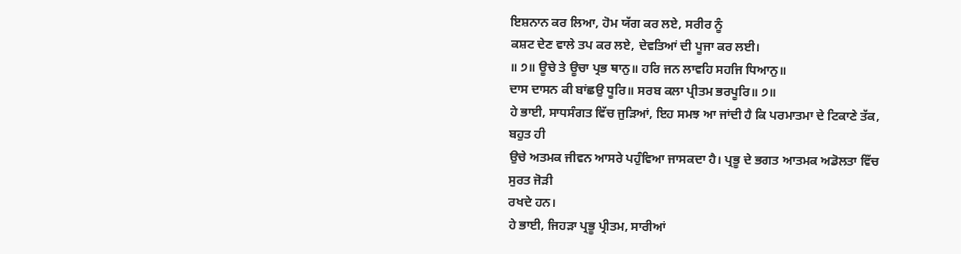ਇਸ਼ਨਾਨ ਕਰ ਲਿਆ, ਹੋਮ ਯੱਗ ਕਰ ਲਏ, ਸਰੀਰ ਨੂੰ
ਕਸ਼ਟ ਦੇਣ ਵਾਲੇ ਤਪ ਕਰ ਲਏ, ਦੇਵਤਿਆਂ ਦੀ ਪੂਜਾ ਕਰ ਲਈ।
॥ ੭॥ ਊਚੇ ਤੇ ਊਚਾ ਪ੍ਰਭ ਥਾਨੁ॥ ਹਰਿ ਜਨ ਲਾਵਹਿ ਸਹਜਿ ਧਿਆਨੁ॥
ਦਾਸ ਦਾਸਨ ਕੀ ਬਾਂਛਉ ਧੂਰਿ॥ ਸਰਬ ਕਲਾ ਪ੍ਰੀਤਮ ਭਰਪੂਰਿ॥ ੭॥
ਹੇ ਭਾਈ, ਸਾਧਸੰਗਤ ਵਿੱਚ ਜੁੜਿਆਂ, ਇਹ ਸਮਝ ਆ ਜਾਂਦੀ ਹੈ ਕਿ ਪਰਮਾਤਮਾ ਦੇ ਟਿਕਾਣੇ ਤੱਕ, ਬਹੁਤ ਹੀ
ਉਚੇ ਅਤਮਕ ਜੀਵਨ ਆਸਰੇ ਪਹੁੰਵਿਆ ਜਾਸਕਦਾ ਹੈ। ਪ੍ਰਭੂ ਦੇ ਭਗਤ ਆਤਮਕ ਅਡੋਲਤਾ ਵਿੱਚ ਸੁਰਤ ਜੋੜੀ
ਰਖਦੇ ਹਨ।
ਹੇ ਭਾਈ, ਜਿਹੜਾ ਪ੍ਰਭੂ ਪ੍ਰੀਤਮ, ਸਾਰੀਆਂ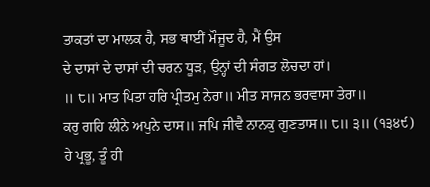ਤਾਕਤਾਂ ਦਾ ਮਾਲਕ ਹੈ, ਸਭ ਥਾਈਂ ਮੌਜੂਦ ਹੈ, ਮੈਂ ਉਸ
ਦੇ ਦਾਸਾਂ ਦੇ ਦਾਸਾਂ ਦੀ ਚਰਨ ਧੂੜ, ਉਨ੍ਹਾਂ ਦੀ ਸੰਗਤ ਲੋਚਦਾ ਹਾਂ।
॥ ੮॥ ਮਾਤ ਪਿਤਾ ਹਰਿ ਪ੍ਰੀਤਮੁ ਨੇਰਾ॥ ਮੀਤ ਸਾਜਨ ਭਰਵਾਸਾ ਤੇਰਾ॥
ਕਰੁ ਗਹਿ ਲੀਨੇ ਅਪੁਨੇ ਦਾਸ॥ ਜਪਿ ਜੀਵੈ ਨਾਨਕੁ ਗੁਣਤਾਸ॥ ੮॥ ੩॥ (੧੩੪੯)
ਹੇ ਪ੍ਰਭੂ, ਤੂੰ ਹੀ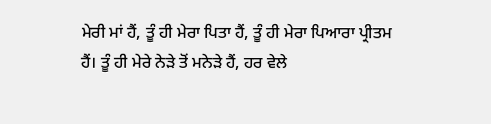ਮੇਰੀ ਮਾਂ ਹੈਂ, ਤੂੰ ਹੀ ਮੇਰਾ ਪਿਤਾ ਹੈਂ, ਤੂੰ ਹੀ ਮੇਰਾ ਪਿਆਰਾ ਪ੍ਰੀਤਮ
ਹੈਂ। ਤੂੰ ਹੀ ਮੇਰੇ ਨੇੜੇ ਤੋਂ ਮਨੇੜੇ ਹੈਂ, ਹਰ ਵੇਲੇ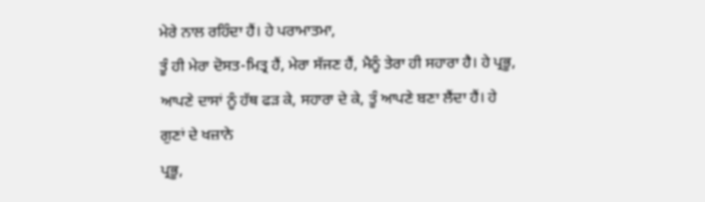ਮੇਰੇ ਨਾਲ ਰਹਿੰਦਾ ਹੈਂ। ਹੇ ਪਰਾਮਾਤਮਾ,
ਤੂੰ ਹੀ ਮੇਰਾ ਦੋਸਤ-ਮਿਤ੍ਰ ਹੈਂ, ਮੇਰਾ ਸੱਜਣ ਹੈਂ, ਮੈਨੂੰ ਤੇਰਾ ਹੀ ਸਹਾਰਾ ਹੈ। ਹੇ ਪ੍ਰਭੂ,
ਆਪਣੇ ਦਾਸਾਂ ਨੂੰ ਹੱਥ ਫੜ ਕੇ, ਸਹਾਰਾ ਦੇ ਕੇ, ਤੂੰ ਆਪਣੇ ਬਣਾ ਲੈਂਦਾ ਹੈਂ। ਹੇ ਗੁਣਾਂ ਦੇ ਖਜ਼ਾਨੇ
ਪ੍ਰਭੂ,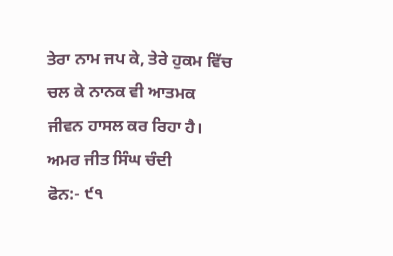ਤੇਰਾ ਨਾਮ ਜਪ ਕੇ, ਤੇਰੇ ਹੁਕਮ ਵਿੱਚ ਚਲ ਕੇ ਨਾਨਕ ਵੀ ਆਤਮਕ ਜੀਵਨ ਹਾਸਲ ਕਰ ਰਿਹਾ ਹੈ।
ਅਮਰ ਜੀਤ ਸਿੰਘ ਚੰਦੀ
ਫੋਨ:- ੯੧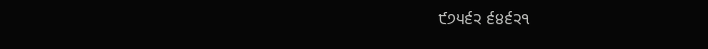੯੭੫੬੨ ੬੪੬੨੧